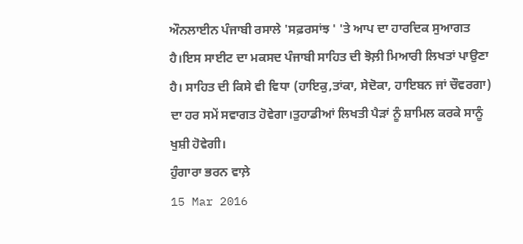ਔਨਲਾਈਨ ਪੰਜਾਬੀ ਰਸਾਲੇ 'ਸਫ਼ਰਸਾਂਝ ' 'ਤੇ ਆਪ ਦਾ ਹਾਰਦਿਕ ਸੁਆਗਤ ਹੈ।ਇਸ ਸਾਈਟ ਦਾ ਮਕਸਦ ਪੰਜਾਬੀ ਸਾਹਿਤ ਦੀ ਝੋਲ਼ੀ ਮਿਆਰੀ ਲਿਖਤਾਂ ਪਾਉਣਾ ਹੈ। ਸਾਹਿਤ ਦੀ ਕਿਸੇ ਵੀ ਵਿਧਾ (ਹਾਇਕੁ,ਤਾਂਕਾ, ਸੇਦੋਕਾ, ਹਾਇਬਨ ਜਾਂ ਚੌਵਰਗਾ) ਦਾ ਹਰ ਸਮੇਂ ਸਵਾਗਤ ਹੋਵੇਗਾ।ਤੁਹਾਡੀਆਂ ਲਿਖਤੀ ਪੈੜਾਂ ਨੂੰ ਸ਼ਾਮਿਲ ਕਰਕੇ ਸਾਨੂੰ ਖੁਸ਼ੀ ਹੋਵੇਗੀ।
ਹੁੰਗਾਰਾ ਭਰਨ ਵਾਲ਼ੇ
15 Mar 2016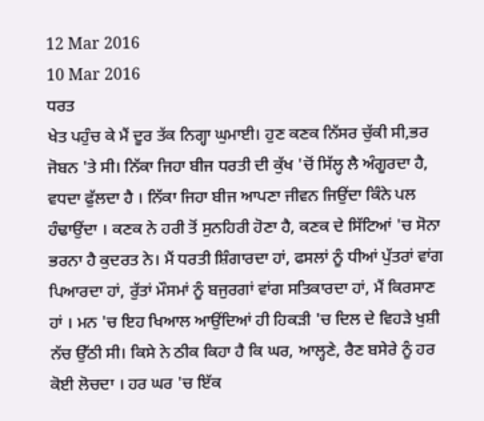12 Mar 2016
10 Mar 2016
ਧਰਤ
ਖੇਤ ਪਹੁੰਚ ਕੇ ਮੈਂ ਦੂਰ ਤੱਕ ਨਿਗ੍ਹਾ ਘੁਮਾਈ। ਹੁਣ ਕਣਕ ਨਿੱਸਰ ਚੁੱਕੀ ਸੀ,ਭਰ ਜੋਬਨ 'ਤੇ ਸੀ। ਨਿੱਕਾ ਜਿਹਾ ਬੀਜ ਧਰਤੀ ਦੀ ਕੁੱਖ 'ਚੋਂ ਸਿੱਲ੍ਹ ਲੈ ਅੰਗੂਰਦਾ ਹੈ, ਵਧਦਾ ਫੁੱਲਦਾ ਹੈ । ਨਿੱਕਾ ਜਿਹਾ ਬੀਜ ਆਪਣਾ ਜੀਵਨ ਜਿਉਂਦਾ ਕਿੰਨੇ ਪਲ ਹੰਢਾਉਂਦਾ । ਕਣਕ ਨੇ ਹਰੀ ਤੋਂ ਸੁਨਹਿਰੀ ਹੋਣਾ ਹੈ, ਕਣਕ ਦੇ ਸਿੱਟਿਆਂ 'ਚ ਸੋਨਾ ਭਰਨਾ ਹੈ ਕੁਦਰਤ ਨੇ। ਮੈਂ ਧਰਤੀ ਸ਼ਿੰਗਾਰਦਾ ਹਾਂ, ਫਸਲਾਂ ਨੂੰ ਧੀਆਂ ਪੁੱਤਰਾਂ ਵਾਂਗ ਪਿਆਰਦਾ ਹਾਂ, ਰੁੱਤਾਂ ਮੌਸਮਾਂ ਨੂੰ ਬਜੁਰਗਾਂ ਵਾਂਗ ਸਤਿਕਾਰਦਾ ਹਾਂ, ਮੈਂ ਕਿਰਸਾਣ ਹਾਂ । ਮਨ 'ਚ ਇਹ ਖਿਆਲ ਆਉਂਦਿਆਂ ਹੀ ਹਿਕੜੀ 'ਚ ਦਿਲ ਦੇ ਵਿਹੜੇ ਖੁਸ਼ੀ ਨੱਚ ਉੱਠੀ ਸੀ। ਕਿਸੇ ਨੇ ਠੀਕ ਕਿਹਾ ਹੈ ਕਿ ਘਰ, ਆਲ੍ਹਣੇ, ਰੈਣ ਬਸੇਰੇ ਨੂੰ ਹਰ ਕੋਈ ਲੋਚਦਾ । ਹਰ ਘਰ 'ਚ ਇੱਕ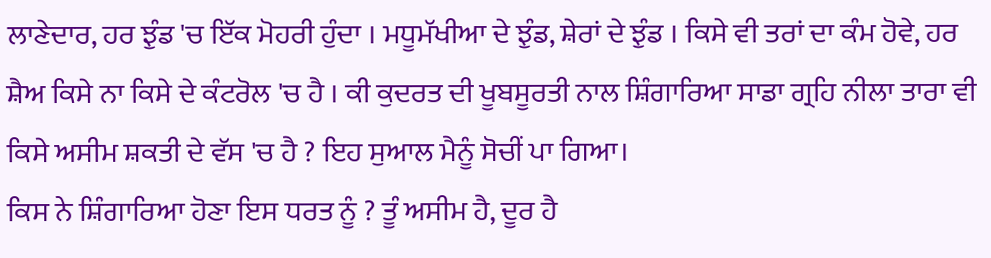ਲਾਣੇਦਾਰ, ਹਰ ਝੁੰਡ 'ਚ ਇੱਕ ਮੋਹਰੀ ਹੁੰਦਾ । ਮਧੂਮੱਖੀਆ ਦੇ ਝੁੰਡ, ਸ਼ੇਰਾਂ ਦੇ ਝੁੰਡ । ਕਿਸੇ ਵੀ ਤਰਾਂ ਦਾ ਕੰਮ ਹੋਵੇ, ਹਰ ਸ਼ੈਅ ਕਿਸੇ ਨਾ ਕਿਸੇ ਦੇ ਕੰਟਰੋਲ 'ਚ ਹੈ । ਕੀ ਕੁਦਰਤ ਦੀ ਖੂਬਸੂਰਤੀ ਨਾਲ ਸ਼ਿੰਗਾਰਿਆ ਸਾਡਾ ਗ੍ਰਹਿ ਨੀਲਾ ਤਾਰਾ ਵੀ ਕਿਸੇ ਅਸੀਮ ਸ਼ਕਤੀ ਦੇ ਵੱਸ 'ਚ ਹੈ ? ਇਹ ਸੁਆਲ ਮੈਨੂੰ ਸੋਚੀਂ ਪਾ ਗਿਆ।
ਕਿਸ ਨੇ ਸ਼ਿੰਗਾਰਿਆ ਹੋਣਾ ਇਸ ਧਰਤ ਨੂੰ ? ਤੂੰ ਅਸੀਮ ਹੈ, ਦੂਰ ਹੈ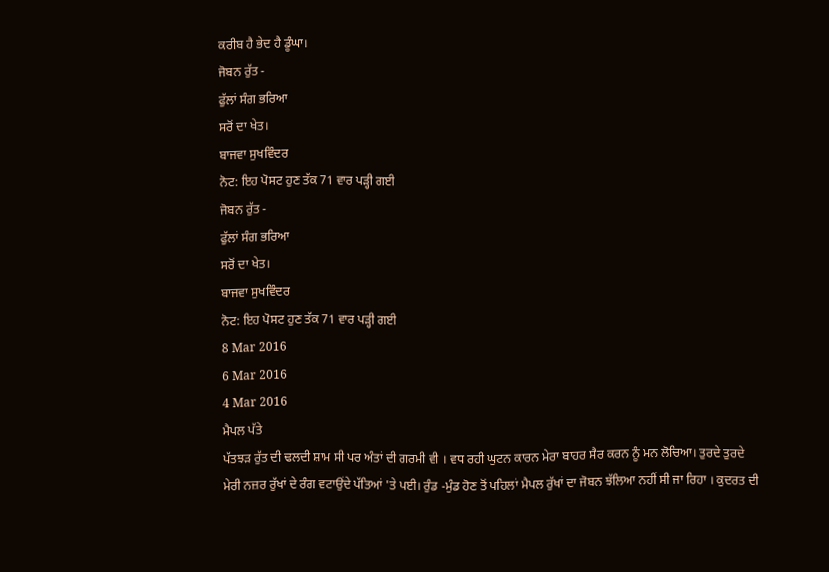ਕਰੀਬ ਹੈ ਭੇਦ ਹੈ ਡੂੰਘਾ।
ਜੋਬਨ ਰੁੱਤ -
ਫੁੱਲਾਂ ਸੰਗ ਭਰਿਆ
ਸਰੋਂ ਦਾ ਖੇਤ।
ਬਾਜਵਾ ਸੁਖਵਿੰਦਰ
ਨੋਟ: ਇਹ ਪੋਸਟ ਹੁਣ ਤੱਕ 71 ਵਾਰ ਪੜ੍ਹੀ ਗਈ
ਜੋਬਨ ਰੁੱਤ -
ਫੁੱਲਾਂ ਸੰਗ ਭਰਿਆ
ਸਰੋਂ ਦਾ ਖੇਤ।
ਬਾਜਵਾ ਸੁਖਵਿੰਦਰ
ਨੋਟ: ਇਹ ਪੋਸਟ ਹੁਣ ਤੱਕ 71 ਵਾਰ ਪੜ੍ਹੀ ਗਈ
8 Mar 2016
6 Mar 2016
4 Mar 2016
ਮੈਪਲ ਪੱਤੇ
ਪੱਤਝੜ ਰੁੱਤ ਦੀ ਢਲਦੀ ਸ਼ਾਮ ਸੀ ਪਰ ਅੰਤਾਂ ਦੀ ਗਰਮੀ ਵੀ । ਵਧ ਰਹੀ ਘੁਟਨ ਕਾਰਨ ਮੇਰਾ ਬਾਹਰ ਸੈਰ ਕਰਨ ਨੂੰ ਮਨ ਲੋਚਿਆ। ਤੁਰਦੇ ਤੁਰਦੇ ਮੇਰੀ ਨਜ਼ਰ ਰੁੱਖਾਂ ਦੇ ਰੰਗ ਵਟਾਉਂਦੇ ਪੱਤਿਆਂ 'ਤੇ ਪਈ। ਰੁੰਡ -ਮੁੰਡ ਹੋਣ ਤੋਂ ਪਹਿਲਾਂ ਮੈਪਲ ਰੁੱਖਾਂ ਦਾ ਜੋਬਨ ਝੱਲਿਆ ਨਹੀਂ ਸੀ ਜਾ ਰਿਹਾ । ਕੁਦਰਤ ਦੀ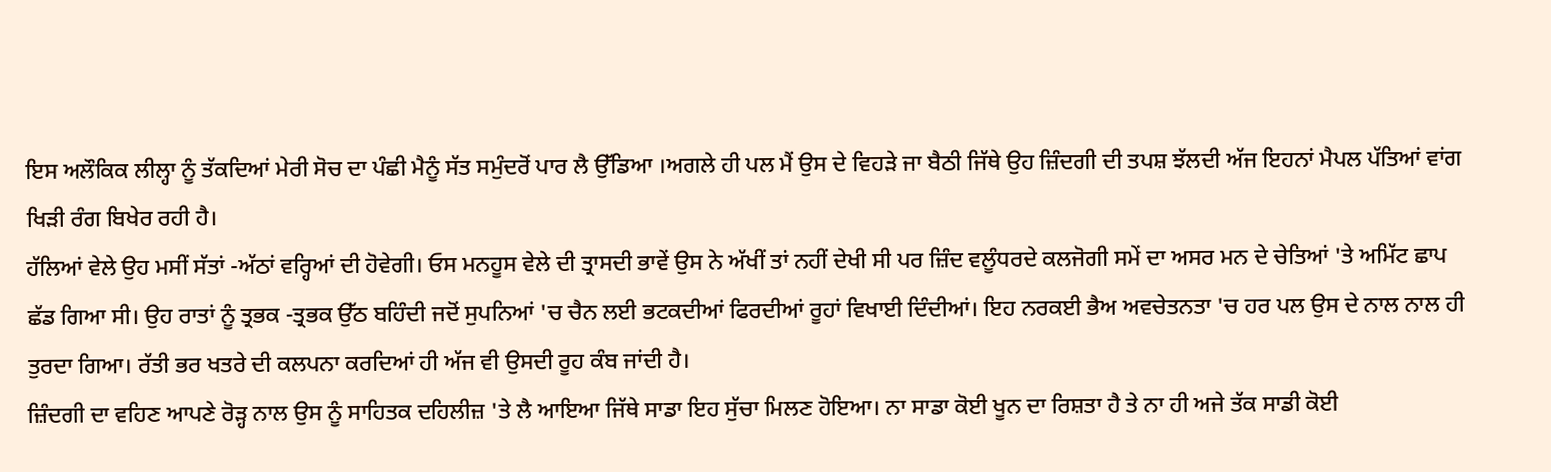ਇਸ ਅਲੌਕਿਕ ਲੀਲ੍ਹਾ ਨੂੰ ਤੱਕਦਿਆਂ ਮੇਰੀ ਸੋਚ ਦਾ ਪੰਛੀ ਮੈਨੂੰ ਸੱਤ ਸਮੁੰਦਰੋਂ ਪਾਰ ਲੈ ਉੱਡਿਆ ।ਅਗਲੇ ਹੀ ਪਲ ਮੈਂ ਉਸ ਦੇ ਵਿਹੜੇ ਜਾ ਬੈਠੀ ਜਿੱਥੇ ਉਹ ਜ਼ਿੰਦਗੀ ਦੀ ਤਪਸ਼ ਝੱਲਦੀ ਅੱਜ ਇਹਨਾਂ ਮੈਪਲ ਪੱਤਿਆਂ ਵਾਂਗ ਖਿੜੀ ਰੰਗ ਬਿਖੇਰ ਰਹੀ ਹੈ।
ਹੱਲਿਆਂ ਵੇਲੇ ਉਹ ਮਸੀਂ ਸੱਤਾਂ -ਅੱਠਾਂ ਵਰ੍ਹਿਆਂ ਦੀ ਹੋਵੇਗੀ। ਓਸ ਮਨਹੂਸ ਵੇਲੇ ਦੀ ਤ੍ਰਾਸਦੀ ਭਾਵੇਂ ਉਸ ਨੇ ਅੱਖੀਂ ਤਾਂ ਨਹੀਂ ਦੇਖੀ ਸੀ ਪਰ ਜ਼ਿੰਦ ਵਲੂੰਧਰਦੇ ਕਲਜੋਗੀ ਸਮੇਂ ਦਾ ਅਸਰ ਮਨ ਦੇ ਚੇਤਿਆਂ 'ਤੇ ਅਮਿੱਟ ਛਾਪ ਛੱਡ ਗਿਆ ਸੀ। ਉਹ ਰਾਤਾਂ ਨੂੰ ਤ੍ਰਭਕ -ਤ੍ਰਭਕ ਉੱਠ ਬਹਿੰਦੀ ਜਦੋਂ ਸੁਪਨਿਆਂ 'ਚ ਚੈਨ ਲਈ ਭਟਕਦੀਆਂ ਫਿਰਦੀਆਂ ਰੂਹਾਂ ਵਿਖਾਈ ਦਿੰਦੀਆਂ। ਇਹ ਨਰਕਈ ਭੈਅ ਅਵਚੇਤਨਤਾ 'ਚ ਹਰ ਪਲ ਉਸ ਦੇ ਨਾਲ ਨਾਲ ਹੀ ਤੁਰਦਾ ਗਿਆ। ਰੱਤੀ ਭਰ ਖਤਰੇ ਦੀ ਕਲਪਨਾ ਕਰਦਿਆਂ ਹੀ ਅੱਜ ਵੀ ਉਸਦੀ ਰੂਹ ਕੰਬ ਜਾਂਦੀ ਹੈ।
ਜ਼ਿੰਦਗੀ ਦਾ ਵਹਿਣ ਆਪਣੇ ਰੋੜ੍ਹ ਨਾਲ ਉਸ ਨੂੰ ਸਾਹਿਤਕ ਦਹਿਲੀਜ਼ 'ਤੇ ਲੈ ਆਇਆ ਜਿੱਥੇ ਸਾਡਾ ਇਹ ਸੁੱਚਾ ਮਿਲਣ ਹੋਇਆ। ਨਾ ਸਾਡਾ ਕੋਈ ਖੂਨ ਦਾ ਰਿਸ਼ਤਾ ਹੈ ਤੇ ਨਾ ਹੀ ਅਜੇ ਤੱਕ ਸਾਡੀ ਕੋਈ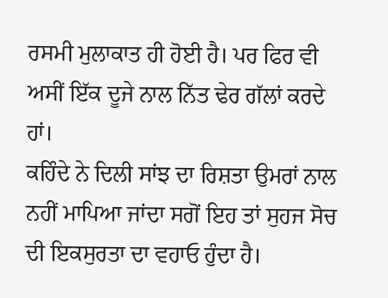ਰਸਮੀ ਮੁਲਾਕਾਤ ਹੀ ਹੋਈ ਹੈ। ਪਰ ਫਿਰ ਵੀ ਅਸੀਂ ਇੱਕ ਦੂਜੇ ਨਾਲ ਨਿੱਤ ਢੇਰ ਗੱਲਾਂ ਕਰਦੇ ਹਾਂ।
ਕਹਿੰਦੇ ਨੇ ਦਿਲੀ ਸਾਂਝ ਦਾ ਰਿਸ਼ਤਾ ਉਮਰਾਂ ਨਾਲ ਨਹੀਂ ਮਾਪਿਆ ਜਾਂਦਾ ਸਗੋਂ ਇਹ ਤਾਂ ਸੁਹਜ ਸੋਚ ਦੀ ਇਕਸੁਰਤਾ ਦਾ ਵਹਾਓ ਹੁੰਦਾ ਹੈ।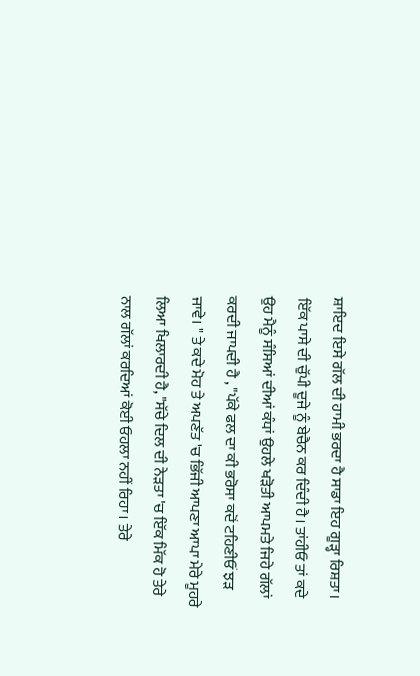ਸ਼ਾਇਦ ਇਸੇ ਗੱਲ ਦੀ ਹਾਮੀ ਭਰਦਾ ਹੈ ਸਾਡਾ ਇਹ ਗੂੜ੍ਹਾ ਰਿਸ਼ਤਾ। ਇੱਕ ਪਾਸੇ ਦੀ ਚੁੱਪੀ ਦੂਜੇ ਨੂੰ ਬੇਚੈਨ ਕਰ ਦਿੰਦੀ ਹੈ। ਤਾਂਹੀਓ ਤਾਂ ਕਦੇ ਉਹ ਮੈਨੂੰ ਸੰਸਿਆਂ ਦੀਆਂ ਕੰਧਾਂ ਉਹਲੇ ਖੜੋਤੀ ਆਪਮਤੇ ਜਿਹੇ ਗੱਲਾਂ ਕਰਦੀ ਜਾਪਦੀ ਹੈ , "ਪੱਕੇ ਫਲ ਦਾ ਕੀ ਭਰੋਸਾ ਕਦੋਂ ਟਹਿਣੀਓਂ ਝੜ ਜਾਵੇ। " ਤੇ ਕਦੇ ਮੋਹ ਤੇ ਅਪਣੱਤ 'ਚ ਭਿੱਜੀ ਆਪਣਾ ਆਪਾ ਮੇਰੇ ਮੂਹਰੇ ਲਿਆ ਖਿਲਾਰਦੀ ਹੈ, "ਸੱਚੇ ਦਿਲ ਦੀ ਨੇੜਤਾ 'ਚ ਇੱਕ ਮਿੱਕ ਹੋ ਤੇਰੇ ਨਾਲ ਗੱਲਾਂ ਕਰਦਿਆਂ ਕੋਈ ਓਹਲਾ ਨਹੀਂ ਰਿਹਾ। ਤੇਰੇ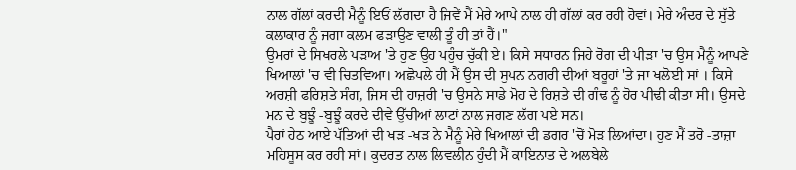ਨਾਲ ਗੱਲਾਂ ਕਰਦੀ ਮੈਨੂੰ ਇਓਂ ਲੱਗਦਾ ਹੈ ਜਿਵੇਂ ਮੈਂ ਮੇਰੇ ਆਪੇ ਨਾਲ ਹੀ ਗੱਲਾਂ ਕਰ ਰਹੀ ਹੋਵਾਂ। ਮੇਰੇ ਅੰਦਰ ਦੇ ਸੁੱਤੇ ਕਲਾਕਾਰ ਨੂੰ ਜਗਾ ਕਲਮ ਫੜਾਉਣ ਵਾਲੀ ਤੂੰ ਹੀ ਤਾਂ ਹੈਂ।"
ਉਮਰਾਂ ਦੇ ਸਿਖਰਲੇ ਪੜਾਅ 'ਤੇ ਹੁਣ ਉਹ ਪਹੁੰਚ ਚੁੱਕੀ ਏ। ਕਿਸੇ ਸਧਾਰਨ ਜਿਹੇ ਰੋਗ ਦੀ ਪੀੜਾ 'ਚ ਉਸ ਮੈਨੂੰ ਆਪਣੇ ਖਿਆਲਾਂ 'ਚ ਵੀ ਚਿਤਵਿਆ। ਅਛੋਪਲੇ ਹੀ ਮੈਂ ਉਸ ਦੀ ਸੁਪਨ ਨਗਰੀ ਦੀਆਂ ਬਰੂਹਾਂ 'ਤੇ ਜਾ ਖਲੋਈ ਸਾਂ । ਕਿਸੇ ਅਰਸ਼ੀ ਫਰਿਸ਼ਤੇ ਸੰਗ, ਜਿਸ ਦੀ ਹਾਜ਼ਰੀ 'ਚ ਉਸਨੇ ਸਾਡੇ ਮੋਹ ਦੇ ਰਿਸ਼ਤੇ ਦੀ ਗੰਢ ਨੂੰ ਹੋਰ ਪੀਢੀ ਕੀਤਾ ਸੀ। ਉਸਦੇ ਮਨ ਦੇ ਬੁਝੂੰ -ਬੁਝੂੰ ਕਰਦੇ ਦੀਵੇ ਉੱਚੀਆਂ ਲਾਟਾਂ ਨਾਲ ਜਗਣ ਲੱਗ ਪਏ ਸਨ।
ਪੈਰਾਂ ਹੇਠ ਆਏ ਪੱਤਿਆਂ ਦੀ ਖੜ -ਖੜ ਨੇ ਮੈਨੂੰ ਮੇਰੇ ਖਿਆਲਾਂ ਦੀ ਡਗਰ 'ਚੋਂ ਮੋੜ ਲਿਆਂਦਾ। ਹੁਣ ਮੈਂ ਤਰੋ -ਤਾਜ਼ਾ ਮਹਿਸੂਸ ਕਰ ਰਹੀ ਸਾਂ। ਕੁਦਰਤ ਨਾਲ ਲਿਵਲੀਨ ਹੁੰਦੀ ਮੈਂ ਕਾਇਨਾਤ ਦੇ ਅਲਬੇਲੇ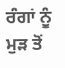ਰੰਗਾਂ ਨੂੰ ਮੁੜ ਤੋਂ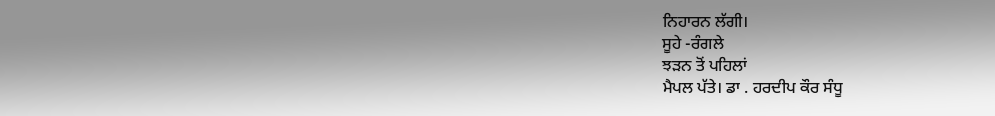ਨਿਹਾਰਨ ਲੱਗੀ।
ਸੂਹੇ -ਰੰਗਲੇ
ਝੜਨ ਤੋਂ ਪਹਿਲਾਂ
ਮੈਪਲ ਪੱਤੇ। ਡਾ . ਹਰਦੀਪ ਕੌਰ ਸੰਧੂ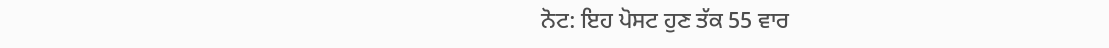ਨੋਟ: ਇਹ ਪੋਸਟ ਹੁਣ ਤੱਕ 55 ਵਾਰ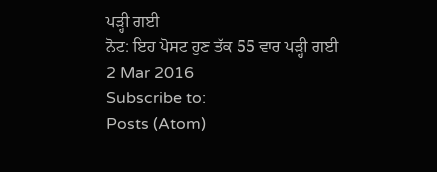ਪੜ੍ਹੀ ਗਈ
ਨੋਟ: ਇਹ ਪੋਸਟ ਹੁਣ ਤੱਕ 55 ਵਾਰ ਪੜ੍ਹੀ ਗਈ
2 Mar 2016
Subscribe to:
Posts (Atom)